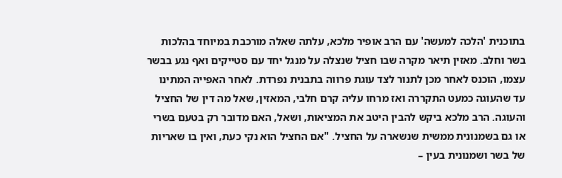בתוכנית 'הלכה למעשה' עם הרב אופיר מלכא, עלתה שאלה מורכבת במיוחד בהלכות בשר וחלב. מאזין תיאר מקרה שבו חציל שנצלה על מנגל יחד עם סטייקים ואף נגע בבשר עצמו, הוכנס לאחר מכן לתנור לצד עוגת פרווה בתבנית נפרדת. לאחר האפייה המתינו עד שהעוגה כמעט התקררה ואז מרחו עליה קרם חלבי, המאזין, שאל מה דין של החציל והעוגה. הרב מלכא ביקש להבין היטב את המציאות, ושאל, האם מדובר רק בטעם בשרי או גם בשמנונית ממשית שנשארה על החציל. "אם החציל הוא נקי כעת, ואין בו שאריות של בשר ושמנונית בעין –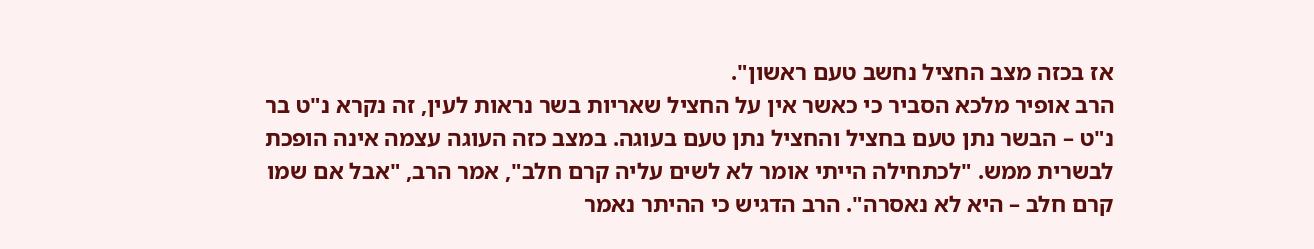אז בכזה מצב החציל נחשב טעם ראשון".
הרב אופיר מלכא הסביר כי כאשר אין על החציל שאריות בשר נראות לעין, זה נקרא נ"ט בר נ"ט – הבשר נתן טעם בחציל והחציל נתן טעם בעוגה. במצב כזה העוגה עצמה אינה הופכת לבשרית ממש. "לכתחילה הייתי אומר לא לשים עליה קרם חלב", אמר הרב, "אבל אם שמו קרם חלב – היא לא נאסרה". הרב הדגיש כי ההיתר נאמר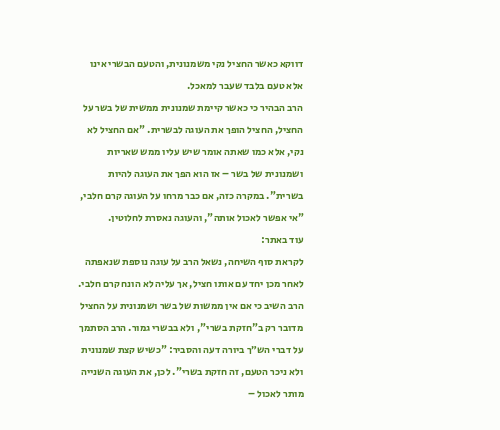דווקא כאשר החציל נקי משמנונית, והטעם הבשרי אינו אלא טעם בלבד שעבר למאכל.
הרב הבהיר כי כאשר קיימת שמנונית ממשית של בשר על החציל, החציל הופך את העוגה לבשרית. "אם החציל לא נקי, אלא כמו שאתה אומר שיש עליו ממש שאריות ושמנונית של בשר – אז הוא הפך את העוגה להיות בשרית". במקרה כזה, אם כבר מרחו על העוגה קרם חלבי, "אי אפשר לאכול אותה", והעוגה נאסרת לחלוטין.
עוד באתר:
לקראת סוף השיחה, נשאל הרב על עוגה נוספת שנאפתה לאחר מכן יחד עם אותו חציל, אך עליה לא הונח קרם חלבי. הרב השיב כי אם אין ממשות של בשר ושמנונית על החציל מדובר רק ב"חזקת בשרי", ולא בבשרי גמור. הרב הסתמך על דברי הש״ך ביורה דעה והסביר: "כשיש קצת שמנונית ולא ניכר הטעם, זה חזקת בשרי". לכן, את העוגה השנייה מותר לאכול –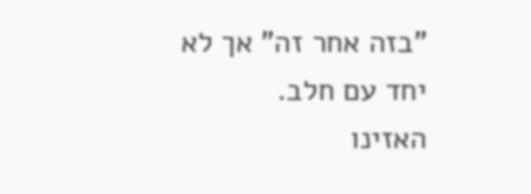"בזה אחר זה" אך לא יחד עם חלב.
האזינו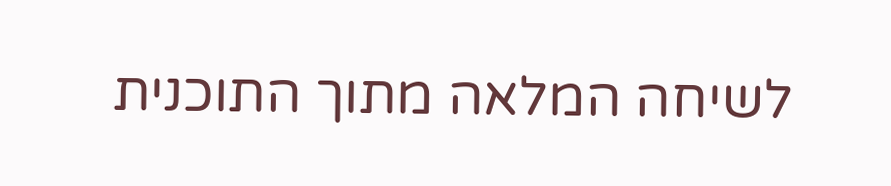לשיחה המלאה מתוך התוכנית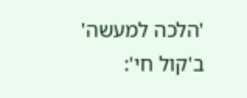'הלכה למעשה' ב'קול חי':